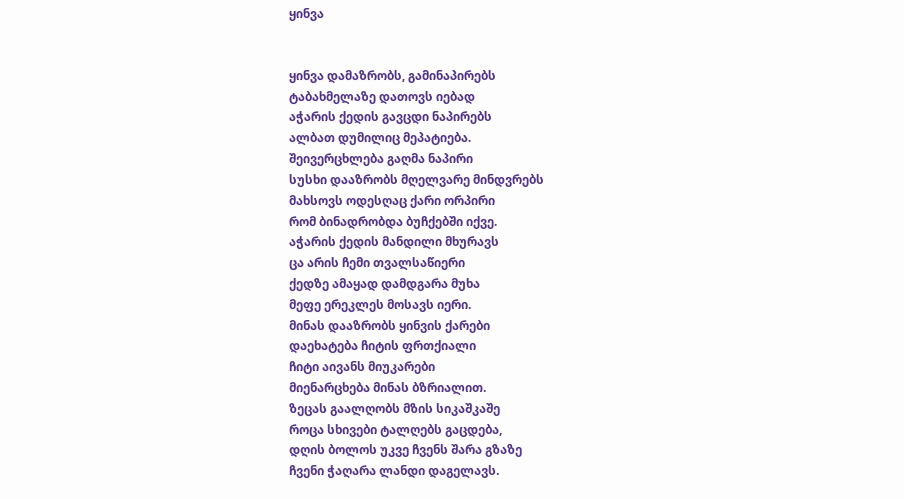ყინვა


ყინვა დამაზრობს, გამინაპირებს
ტაბახმელაზე დათოვს იებად
აჭარის ქედის გავცდი ნაპირებს
ალბათ დუმილიც მეპატიება.
შეივერცხლება გაღმა ნაპირი
სუსხი დააზრობს მღელვარე მინდვრებს
მახსოვს ოდესღაც ქარი ორპირი
რომ ბინადრობდა ბუჩქებში იქვე.
აჭარის ქედის მანდილი მხურავს
ცა არის ჩემი თვალსაწიერი
ქედზე ამაყად დამდგარა მუხა
მეფე ერეკლეს მოსავს იერი.
მინას დააზრობს ყინვის ქარები
დაეხატება ჩიტის ფრთქიალი
ჩიტი აივანს მიუკარები
მიენარცხება მინას ბზრიალით.
ზეცას გაალღობს მზის სიკაშკაშე
როცა სხივები ტალღებს გაცდება,
დღის ბოლოს უკვე ჩვენს შარა გზაზე
ჩვენი ჭაღარა ლანდი დაგელავს.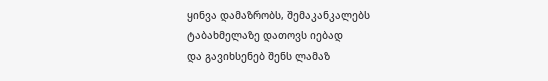ყინვა დამაზრობს, შემაკანკალებს
ტაბახმელაზე დათოვს იებად
და გავიხსენებ შენს ლამაზ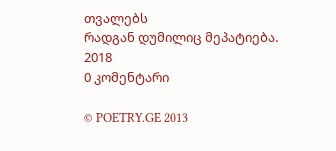თვალებს
რადგან დუმილიც მეპატიება.
2018
0 კომენტარი

© POETRY.GE 2013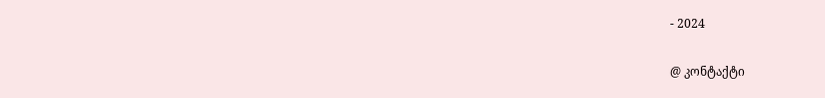- 2024

@ კონტაქტი